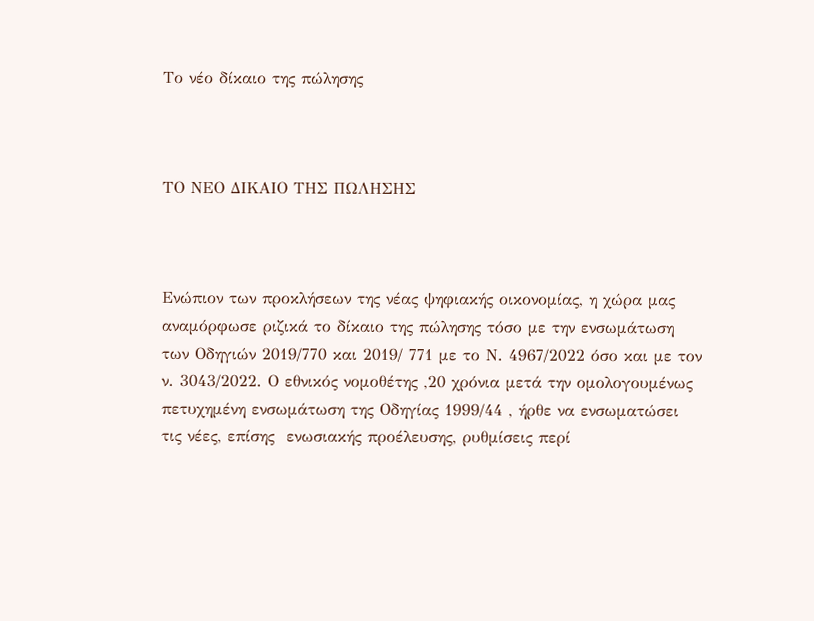Το νέο δίκαιο της πώλησης



ΤΟ ΝΕΟ ΔΙΚΑΙΟ ΤΗΣ ΠΩΛΗΣΗΣ



Ενώπιον των προκλήσεων της νέας ψηφιακής οικονομίας, η χώρα μας αναμόρφωσε ριζικά το δίκαιο της πώλησης τόσο με την ενσωμάτωση των Οδηγιών 2019/770 και 2019/ 771 με το Ν. 4967/2022 όσο και με τον ν. 3043/2022. Ο εθνικός νομοθέτης ,20 χρόνια μετά την ομολογουμένως πετυχημένη ενσωμάτωση της Οδηγίας 1999/44 , ήρθε να ενσωματώσει τις νέες, επίσης  ενωσιακής προέλευσης, ρυθμίσεις περί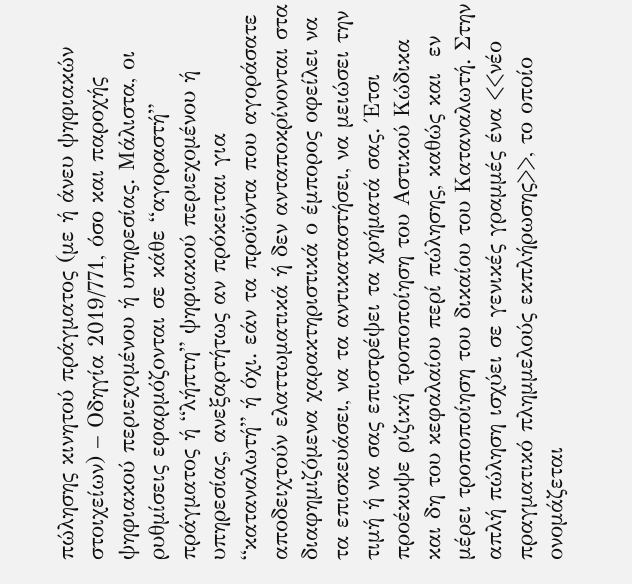πώλησης κινητού πράγματος (με ή άνευ ψηφιακών στοιχείων) – Οδηγία 2019/771, όσο και παροχής ψηφιακού περιεχομένου ή υπηρεσίας. Μάλιστα, οι ρυθμίσεις εφαρμόζονται σε κάθε “αγοραστή” πράγματος ή “λήπτη” ψηφιακού περιεχομένου ή υπηρεσίας, ανεξαρτήτως αν πρόκειται για “καταναλωτή” ή όχι. εάν τα προϊόντα που αγοράσατε αποδειχτούν ελαττωματικά ή δεν ανταποκρίνονται στα διαφημιζόμενα χαρακτηριστικά ο έμπορος οφείλει να τα επισκευάσει, να τα αντικαταστήσει, να μειώσει την τιμή ή να σας επιστρέψει τα χρήματά σας. Έτσι προέκυψε ριζική τροποποίηση του Αστικού Κώδικα και δη του κεφαλαίου περί πώλησης, καθώς και  εν μέρει τροποποίηση του δικαίου του Καταναλωτή. Στην απλή πώληση ισχύει σε γενικές γραμμές ένα <<νέο πραγματικό πλημμελούς εκπλήρωσης>>, το οποίο ονομάζεται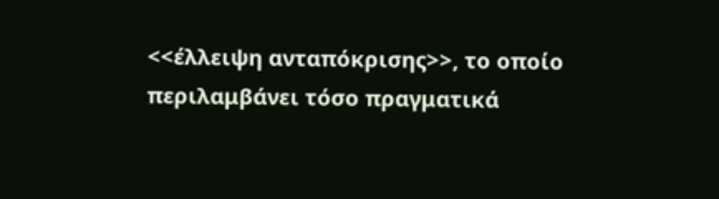<<έλλειψη ανταπόκρισης>>, το οποίο περιλαμβάνει τόσο πραγματικά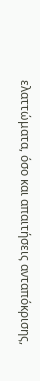ελαττώματα, όσο και απαιτήσεις ανταπόκρισης,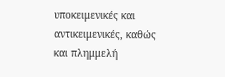υποκειμενικές και αντικειμενικές, καθώς και πλημμελή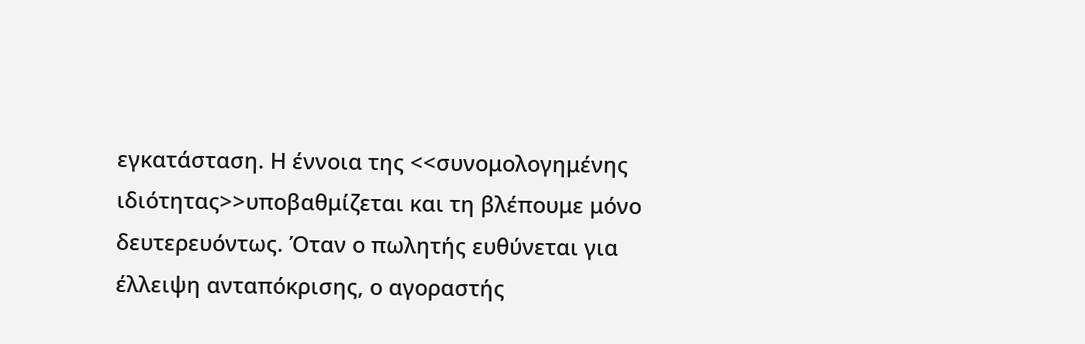εγκατάσταση. Η έννοια της <<συνομολογημένης ιδιότητας>>υποβαθμίζεται και τη βλέπουμε μόνο δευτερευόντως. Όταν ο πωλητής ευθύνεται για έλλειψη ανταπόκρισης, ο αγοραστής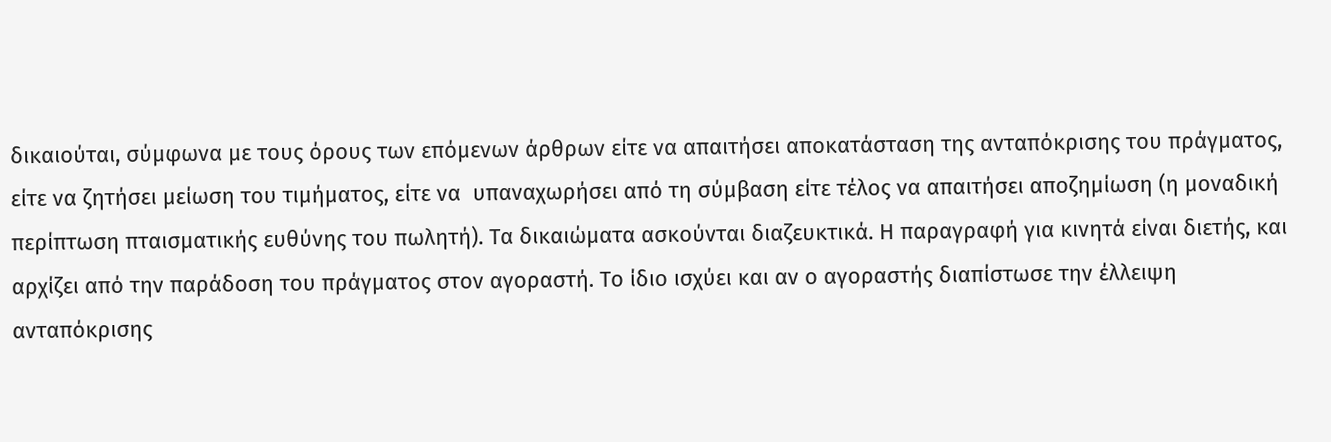δικαιούται, σύμφωνα με τους όρους των επόμενων άρθρων είτε να απαιτήσει αποκατάσταση της ανταπόκρισης του πράγματος, είτε να ζητήσει μείωση του τιμήματος, είτε να  υπαναχωρήσει από τη σύμβαση είτε τέλος να απαιτήσει αποζημίωση (η μοναδική περίπτωση πταισματικής ευθύνης του πωλητή). Τα δικαιώματα ασκούνται διαζευκτικά. Η παραγραφή για κινητά είναι διετής, και αρχίζει από την παράδοση του πράγματος στον αγοραστή. Το ίδιο ισχύει και αν ο αγοραστής διαπίστωσε την έλλειψη ανταπόκρισης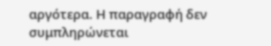αργότερα. Η παραγραφή δεν συμπληρώνεται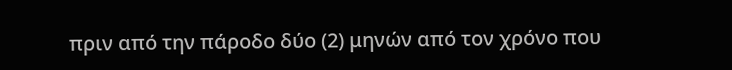πριν από την πάροδο δύο (2) μηνών από τον χρόνο που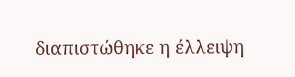διαπιστώθηκε η έλλειψη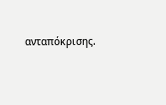ανταπόκρισης.